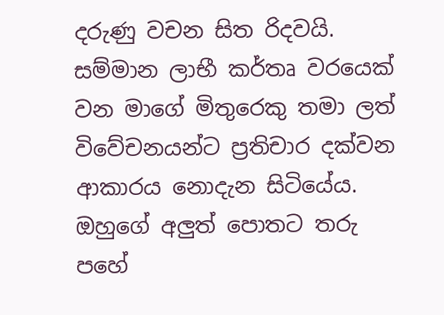දරුණු වචන සිත රිදවයි. සම්මාන ලාභී කර්තෘ වරයෙක් වන මාගේ මිතුරෙකු තමා ලත් විවේචනයන්ට ප්‍රතිචාර දක්වන ආකාරය නොදැන සිටියේය. ඔහුගේ අලුත් පොතට තරු පහේ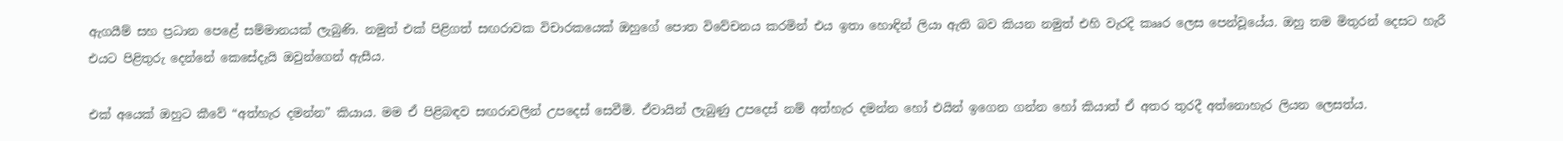ඇගයීම් සහ ප්‍රධාන පෙළේ සම්මානයක් ලැබුණි. නමුත් එක් පිළිගත් සඟරාවක විචාරකයෙක් ඔහුගේ පොත විවේචනය කරමින් එය ඉතා හොඳින් ලියා ඇති බව කියන නමුත් එහි වැරදි කෲර ලෙස පෙන්වූයේය. ඔහු තම මිතුරන් දෙසට හැරී එයට පිළිතුරු දෙන්නේ කෙසේදැයි ඔවුන්ගෙන් ඇසීය.

එක් අයෙක් ඔහුට කීවේ “අත්හැර දමන්න” කියාය. මම ඒ පිළිබඳව සඟරාවලින් උපදෙස් සෙවීමි. ඒවායින් ලැබුණු උපදෙස් නම් අත්හැර දමන්න හෝ එයින් ඉගෙන ගන්න හෝ කියාත් ඒ අතර තුරදී අත්නොහැර ලියන ලෙසත්ය.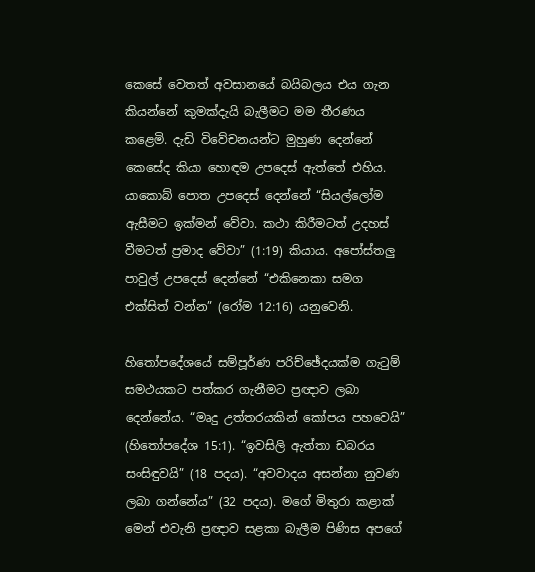කෙසේ වෙතත් අවසානයේ බයිබලය එය ගැන කියන්නේ කුමක්දැයි බැලීමට මම තීරණය කළෙමි. දැඩි විවේචනයන්ට මුහුණ දෙන්නේ කෙසේද කියා හොඳම උපදෙස් ඇත්තේ එහිය. යාකොබ් පොත උපදෙස් දෙන්නේ “සියල්ලෝම ඇසීමට ඉක්මන් වේවා. කථා කිරීමටත් උදහස් වීමටත් ප්‍රමාද වේවා” (1:19) කියාය. අපෝස්තලු පාවුල් උපදෙස් දෙන්නේ “එකිනෙකා සමග එක්සිත් වන්න” (රෝම 12:16) යනුවෙනි.

හිතෝපදේශයේ සම්පූර්ණ පරිච්ඡේදයක්ම ගැටුම් සමථයකට පත්කර ගැනීමට ප්‍රඥාව ලබා දෙන්නේය. “මෘදු උත්තරයකින් කෝපය පහවෙයි” (හිතෝපදේශ 15:1). “ඉවසිලි ඇත්තා ඩබරය සංසිඳුවයි” (18 පදය). “අවවාදය අසන්නා නුවණ ලබා ගන්නේය” (32 පදය). මගේ මිතුරා කළාක් මෙන් එවැනි ප්‍රඥාව සළකා බැලීම පිණිස අපගේ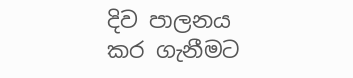දිව පාලනය කර ගැනීමට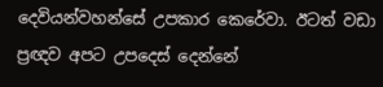දෙවියන්වහන්සේ උපකාර කෙරේවා. ඊටත් වඩා ප්‍රඥව අපට උපදෙස් දෙන්නේ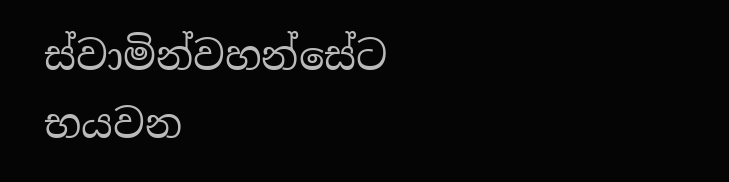ස්වාමින්වහන්සේට භයවන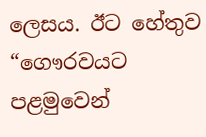ලෙසය. ඊට හේතුව “ගෞරවයට පළමුවෙන්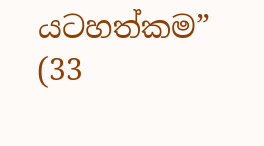යටහත්කම” (33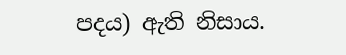පදය) ඇති නිසාය.